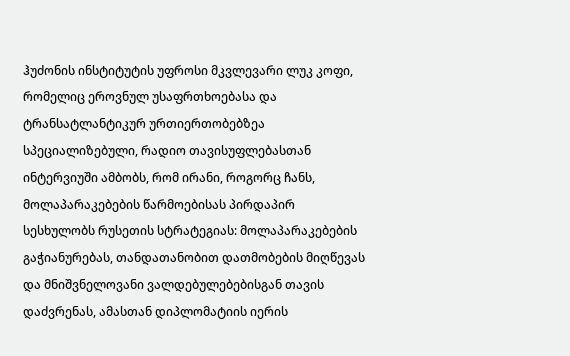ჰუძონის ინსტიტუტის უფროსი მკვლევარი ლუკ კოფი, რომელიც ეროვნულ უსაფრთხოებასა და ტრანსატლანტიკურ ურთიერთობებზეა სპეციალიზებული, რადიო თავისუფლებასთან ინტერვიუში ამბობს, რომ ირანი, როგორც ჩანს, მოლაპარაკებების წარმოებისას პირდაპირ სესხულობს რუსეთის სტრატეგიას: მოლაპარაკებების გაჭიანურებას, თანდათანობით დათმობების მიღწევას და მნიშვნელოვანი ვალდებულებებისგან თავის დაძვრენას, ამასთან დიპლომატიის იერის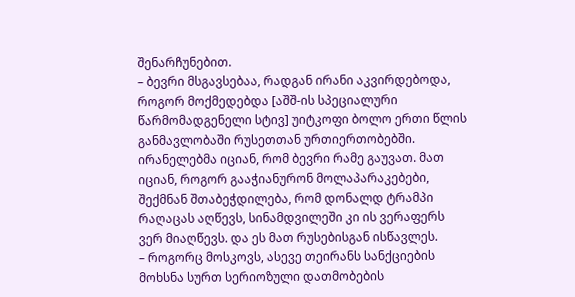შენარჩუნებით.
– ბევრი მსგავსებაა, რადგან ირანი აკვირდებოდა, როგორ მოქმედებდა [აშშ-ის სპეციალური წარმომადგენელი სტივ] უიტკოფი ბოლო ერთი წლის განმავლობაში რუსეთთან ურთიერთობებში. ირანელებმა იციან, რომ ბევრი რამე გაუვათ. მათ იციან, როგორ გააჭიანურონ მოლაპარაკებები, შექმნან შთაბეჭდილება, რომ დონალდ ტრამპი რაღაცას აღწევს, სინამდვილეში კი ის ვერაფერს ვერ მიაღწევს. და ეს მათ რუსებისგან ისწავლეს.
– როგორც მოსკოვს, ასევე თეირანს სანქციების მოხსნა სურთ სერიოზული დათმობების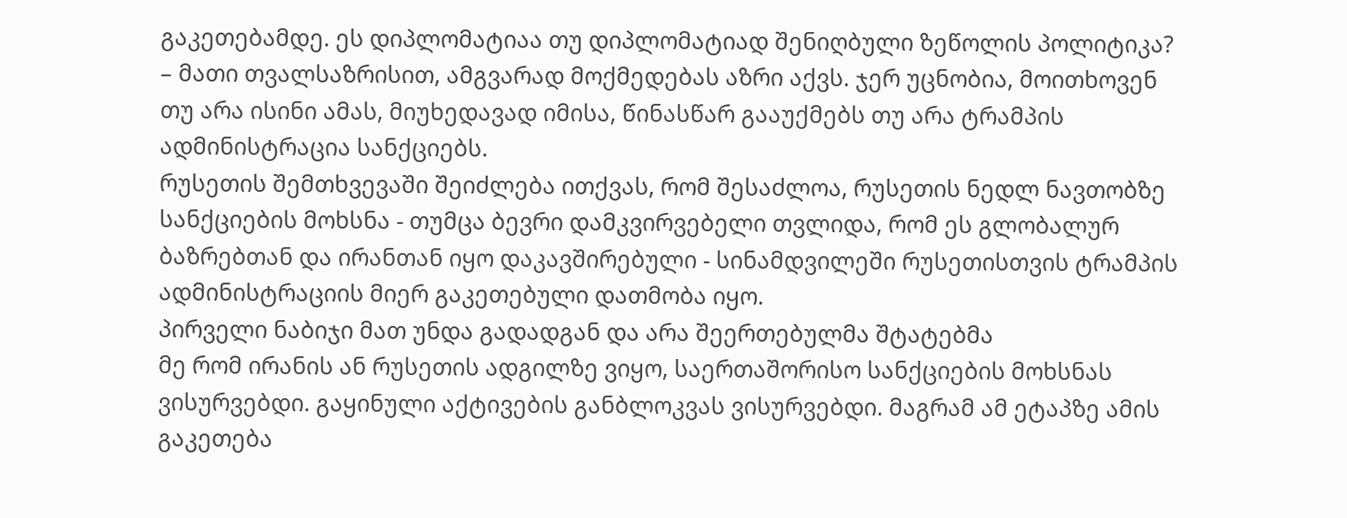გაკეთებამდე. ეს დიპლომატიაა თუ დიპლომატიად შენიღბული ზეწოლის პოლიტიკა?
– მათი თვალსაზრისით, ამგვარად მოქმედებას აზრი აქვს. ჯერ უცნობია, მოითხოვენ თუ არა ისინი ამას, მიუხედავად იმისა, წინასწარ გააუქმებს თუ არა ტრამპის ადმინისტრაცია სანქციებს.
რუსეთის შემთხვევაში შეიძლება ითქვას, რომ შესაძლოა, რუსეთის ნედლ ნავთობზე სანქციების მოხსნა - თუმცა ბევრი დამკვირვებელი თვლიდა, რომ ეს გლობალურ ბაზრებთან და ირანთან იყო დაკავშირებული - სინამდვილეში რუსეთისთვის ტრამპის ადმინისტრაციის მიერ გაკეთებული დათმობა იყო.
პირველი ნაბიჯი მათ უნდა გადადგან და არა შეერთებულმა შტატებმა
მე რომ ირანის ან რუსეთის ადგილზე ვიყო, საერთაშორისო სანქციების მოხსნას ვისურვებდი. გაყინული აქტივების განბლოკვას ვისურვებდი. მაგრამ ამ ეტაპზე ამის გაკეთება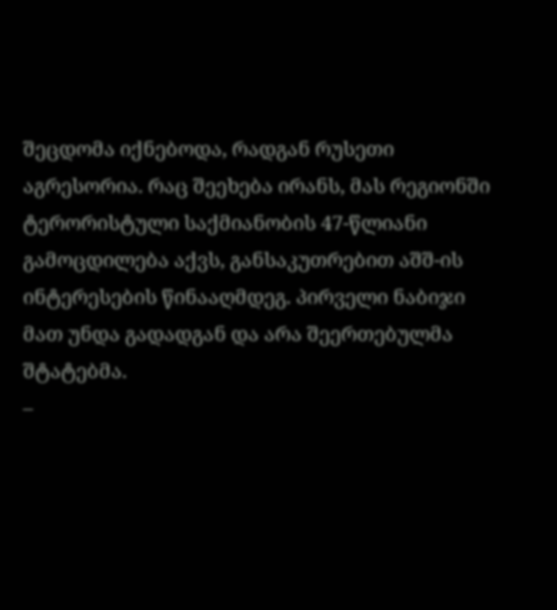შეცდომა იქნებოდა, რადგან რუსეთი აგრესორია. რაც შეეხება ირანს, მას რეგიონში ტერორისტული საქმიანობის 47-წლიანი გამოცდილება აქვს, განსაკუთრებით აშშ-ის ინტერესების წინააღმდეგ. პირველი ნაბიჯი მათ უნდა გადადგან და არა შეერთებულმა შტატებმა.
–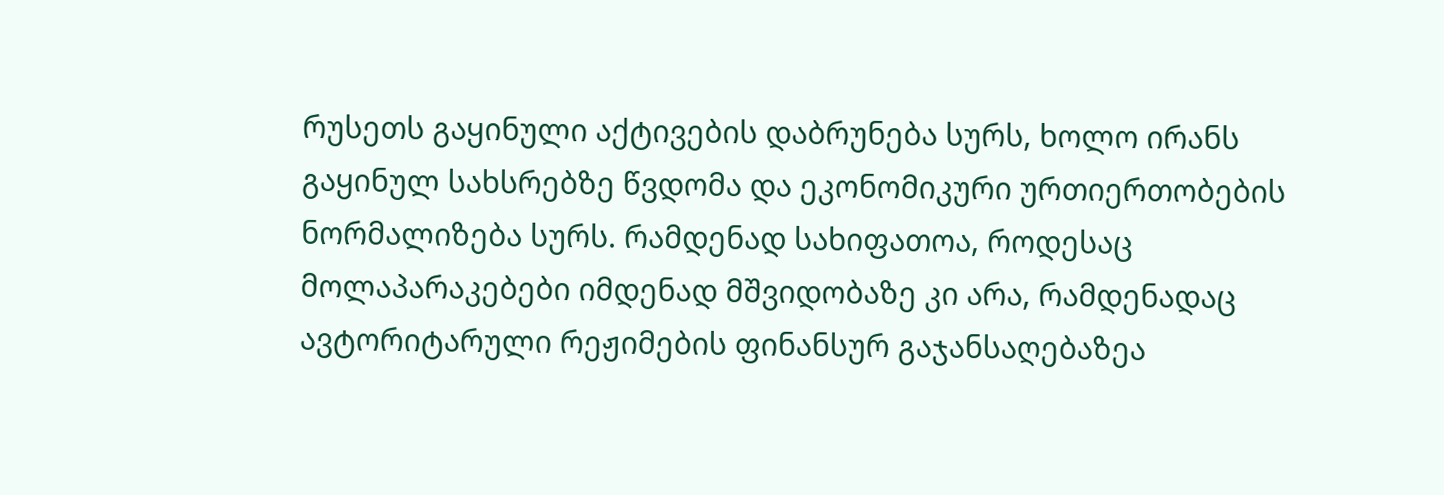რუსეთს გაყინული აქტივების დაბრუნება სურს, ხოლო ირანს გაყინულ სახსრებზე წვდომა და ეკონომიკური ურთიერთობების ნორმალიზება სურს. რამდენად სახიფათოა, როდესაც მოლაპარაკებები იმდენად მშვიდობაზე კი არა, რამდენადაც ავტორიტარული რეჟიმების ფინანსურ გაჯანსაღებაზეა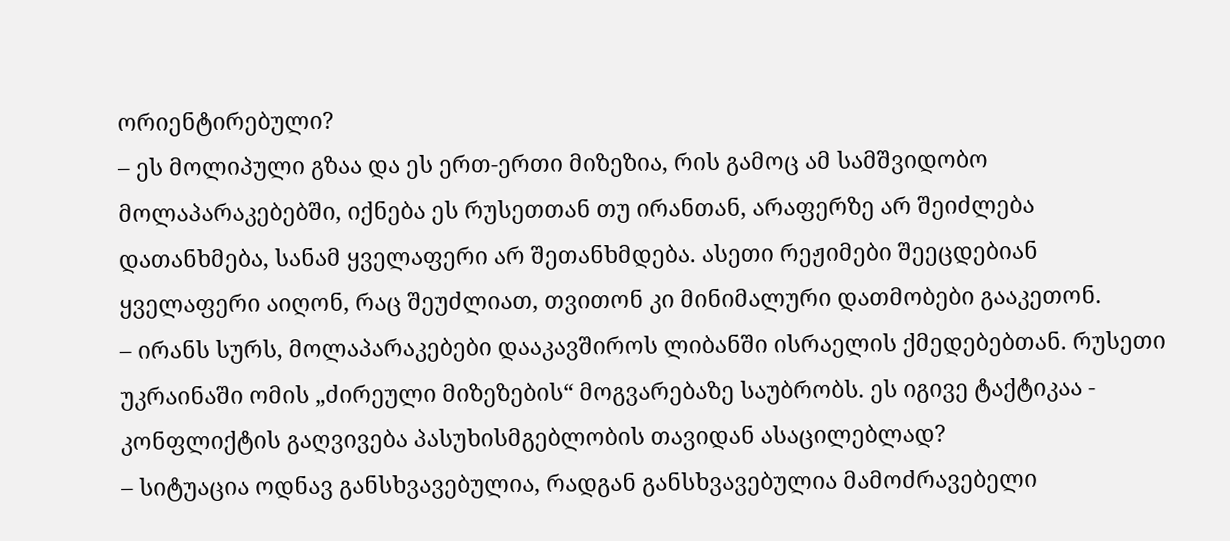ორიენტირებული?
– ეს მოლიპული გზაა და ეს ერთ-ერთი მიზეზია, რის გამოც ამ სამშვიდობო მოლაპარაკებებში, იქნება ეს რუსეთთან თუ ირანთან, არაფერზე არ შეიძლება დათანხმება, სანამ ყველაფერი არ შეთანხმდება. ასეთი რეჟიმები შეეცდებიან ყველაფერი აიღონ, რაც შეუძლიათ, თვითონ კი მინიმალური დათმობები გააკეთონ.
– ირანს სურს, მოლაპარაკებები დააკავშიროს ლიბანში ისრაელის ქმედებებთან. რუსეთი უკრაინაში ომის „ძირეული მიზეზების“ მოგვარებაზე საუბრობს. ეს იგივე ტაქტიკაა - კონფლიქტის გაღვივება პასუხისმგებლობის თავიდან ასაცილებლად?
– სიტუაცია ოდნავ განსხვავებულია, რადგან განსხვავებულია მამოძრავებელი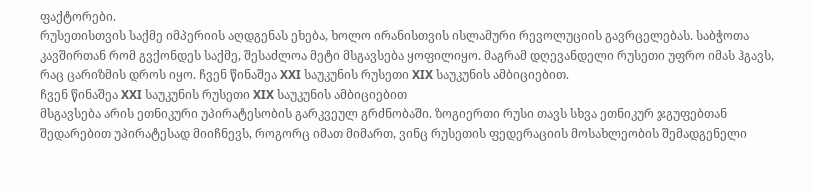ფაქტორები.
რუსეთისთვის საქმე იმპერიის აღდგენას ეხება, ხოლო ირანისთვის ისლამური რევოლუციის გავრცელებას. საბჭოთა კავშირთან რომ გვქონდეს საქმე, შესაძლოა მეტი მსგავსება ყოფილიყო. მაგრამ დღევანდელი რუსეთი უფრო იმას ჰგავს, რაც ცარიზმის დროს იყო. ჩვენ წინაშეა XXI საუკუნის რუსეთი XIX საუკუნის ამბიციებით.
ჩვენ წინაშეა XXI საუკუნის რუსეთი XIX საუკუნის ამბიციებით
მსგავსება არის ეთნიკური უპირატესობის გარკვეულ გრძნობაში. ზოგიერთი რუსი თავს სხვა ეთნიკურ ჯგუფებთან შედარებით უპირატესად მიიჩნევს, როგორც იმათ მიმართ, ვინც რუსეთის ფედერაციის მოსახლეობის შემადგენელი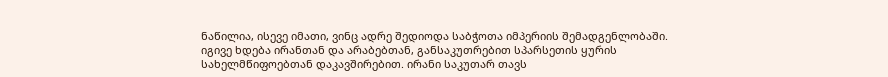ნაწილია, ისევე იმათი, ვინც ადრე შედიოდა საბჭოთა იმპერიის შემადგენლობაში.
იგივე ხდება ირანთან და არაბებთან, განსაკუთრებით სპარსეთის ყურის სახელმწიფოებთან დაკავშირებით. ირანი საკუთარ თავს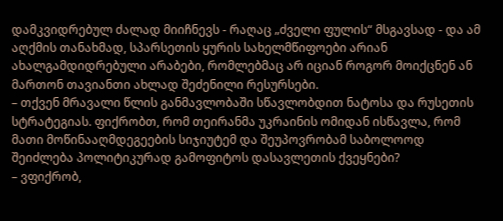დამკვიდრებულ ძალად მიიჩნევს - რაღაც „ძველი ფულის“ მსგავსად - და ამ აღქმის თანახმად, სპარსეთის ყურის სახელმწიფოები არიან ახალგამდიდრებული არაბები, რომლებმაც არ იციან როგორ მოიქცნენ ან მართონ თავიანთი ახლად შეძენილი რესურსები.
– თქვენ მრავალი წლის განმავლობაში სწავლობდით ნატოსა და რუსეთის სტრატეგიას. ფიქრობთ, რომ თეირანმა უკრაინის ომიდან ისწავლა, რომ მათი მოწინააღმდეგეების სიჯიუტემ და შეუპოვრობამ საბოლოოდ შეიძლება პოლიტიკურად გამოფიტოს დასავლეთის ქვეყნები?
– ვფიქრობ,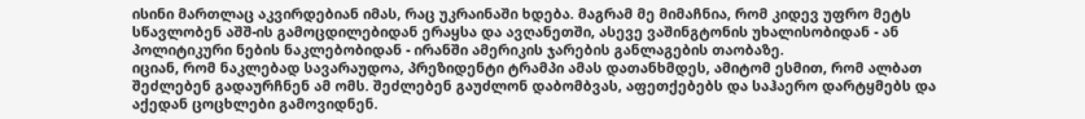ისინი მართლაც აკვირდებიან იმას, რაც უკრაინაში ხდება. მაგრამ მე მიმაჩნია, რომ კიდევ უფრო მეტს სწავლობენ აშშ-ის გამოცდილებიდან ერაყსა და ავღანეთში, ასევე ვაშინგტონის უხალისობიდან - ან პოლიტიკური ნების ნაკლებობიდან - ირანში ამერიკის ჯარების განლაგების თაობაზე.
იციან, რომ ნაკლებად სავარაუდოა, პრეზიდენტი ტრამპი ამას დათანხმდეს, ამიტომ ესმით, რომ ალბათ შეძლებენ გადაურჩნენ ამ ომს. შეძლებენ გაუძლონ დაბომბვას, აფეთქებებს და საჰაერო დარტყმებს და აქედან ცოცხლები გამოვიდნენ.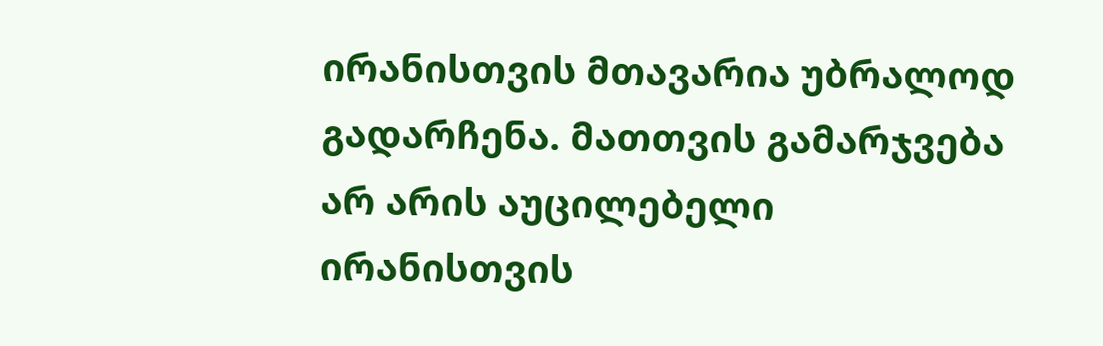ირანისთვის მთავარია უბრალოდ გადარჩენა. მათთვის გამარჯვება არ არის აუცილებელი
ირანისთვის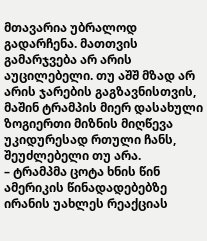მთავარია უბრალოდ გადარჩენა. მათთვის გამარჯვება არ არის აუცილებელი. თუ აშშ მზად არ არის ჯარების გაგზავნისთვის, მაშინ ტრამპის მიერ დასახული ზოგიერთი მიზნის მიღწევა უკიდურესად რთული ჩანს, შეუძლებელი თუ არა.
– ტრამპმა ცოტა ხნის წინ ამერიკის წინადადებებზე ირანის უახლეს რეაქციას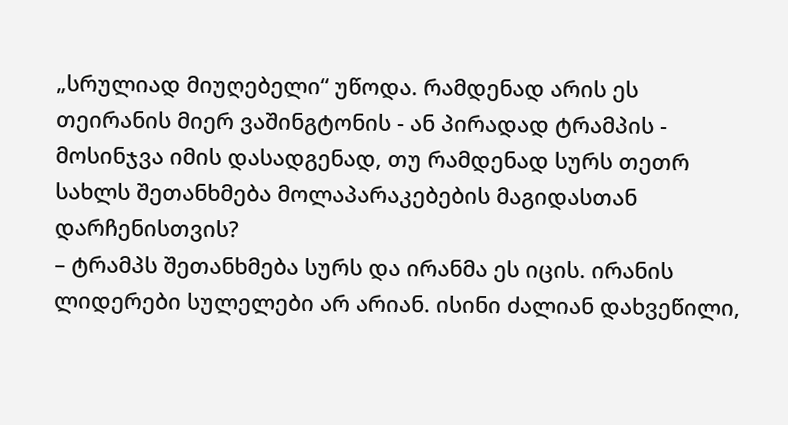„სრულიად მიუღებელი“ უწოდა. რამდენად არის ეს თეირანის მიერ ვაშინგტონის - ან პირადად ტრამპის - მოსინჯვა იმის დასადგენად, თუ რამდენად სურს თეთრ სახლს შეთანხმება მოლაპარაკებების მაგიდასთან დარჩენისთვის?
– ტრამპს შეთანხმება სურს და ირანმა ეს იცის. ირანის ლიდერები სულელები არ არიან. ისინი ძალიან დახვეწილი,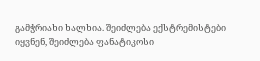გამჭრიახი ხალხია. შეიძლება ექსტრემისტები იყვნენ, შეიძლება ფანატიკოსი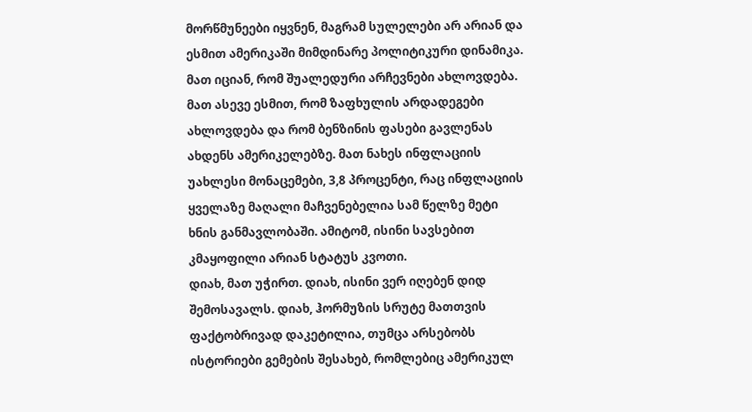მორწმუნეები იყვნენ, მაგრამ სულელები არ არიან და ესმით ამერიკაში მიმდინარე პოლიტიკური დინამიკა. მათ იციან, რომ შუალედური არჩევნები ახლოვდება. მათ ასევე ესმით, რომ ზაფხულის არდადეგები ახლოვდება და რომ ბენზინის ფასები გავლენას ახდენს ამერიკელებზე. მათ ნახეს ინფლაციის უახლესი მონაცემები, 3,8 პროცენტი, რაც ინფლაციის ყველაზე მაღალი მაჩვენებელია სამ წელზე მეტი ხნის განმავლობაში. ამიტომ, ისინი სავსებით კმაყოფილი არიან სტატუს კვოთი.
დიახ, მათ უჭირთ. დიახ, ისინი ვერ იღებენ დიდ შემოსავალს. დიახ, ჰორმუზის სრუტე მათთვის ფაქტობრივად დაკეტილია, თუმცა არსებობს ისტორიები გემების შესახებ, რომლებიც ამერიკულ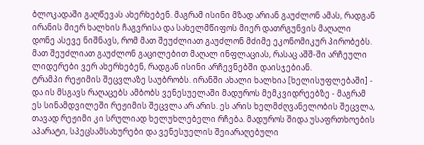ბლოკადაში გაღწევას ახერხებენ. მაგრამ ისინი მზად არიან გაუძლონ ამას, რადგან ირანის მიერ ხალხის ჩაგვრისა და სახელმწიფოს მიერ დათრგუნვის მაღალი დონე ასევე ნიშნავს, რომ მათ შეუძლიათ გაუძლონ მძიმე ეკონომიკურ პირობებს. მათ შეუძლიათ გაუძლონ გაცილებით მაღალ ინფლაციას, რასაც აშშ-ში არჩეული ლიდერები ვერ ახერხებენ, რადგან ისინი არჩევნებში დაისჯებიან.
ტრამპი რეჟიმის შეცვლაზე საუბრობს. ირანში ახალი ხალხია [ხელისუფლებაში] - და ის მსგავს რაღაცებს ამბობს ვენესუელაში მადუროს მემკვიდრეებზე - მაგრამ ეს სინამდვილეში რეჟიმის შეცვლა არ არის. ეს არის ხელმძღვანელობის შეცვლა, თავად რეჟიმი კი სრულიად ხელუხლებელი რჩება. მადუროს შიდა უსაფრთხოების აპარატი, სპეცსამსახურები და ვენესუელის შეიარაღებული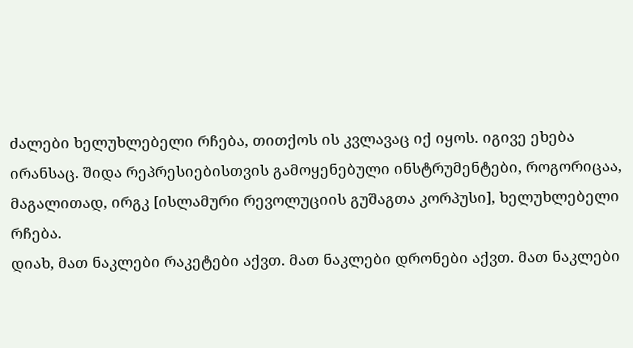ძალები ხელუხლებელი რჩება, თითქოს ის კვლავაც იქ იყოს. იგივე ეხება ირანსაც. შიდა რეპრესიებისთვის გამოყენებული ინსტრუმენტები, როგორიცაა, მაგალითად, ირგკ [ისლამური რევოლუციის გუშაგთა კორპუსი], ხელუხლებელი რჩება.
დიახ, მათ ნაკლები რაკეტები აქვთ. მათ ნაკლები დრონები აქვთ. მათ ნაკლები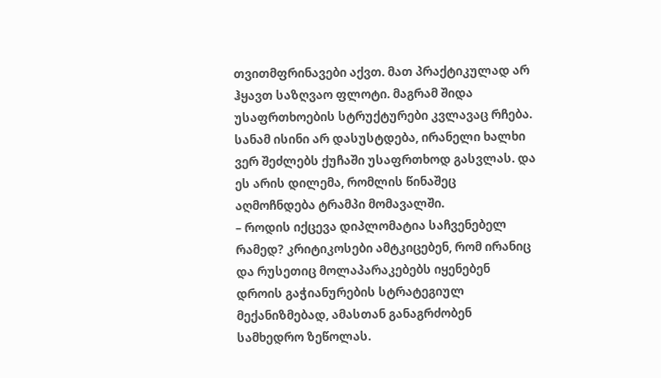თვითმფრინავები აქვთ. მათ პრაქტიკულად არ ჰყავთ საზღვაო ფლოტი. მაგრამ შიდა უსაფრთხოების სტრუქტურები კვლავაც რჩება. სანამ ისინი არ დასუსტდება, ირანელი ხალხი ვერ შეძლებს ქუჩაში უსაფრთხოდ გასვლას. და ეს არის დილემა, რომლის წინაშეც აღმოჩნდება ტრამპი მომავალში.
– როდის იქცევა დიპლომატია საჩვენებელ რამედ? კრიტიკოსები ამტკიცებენ, რომ ირანიც და რუსეთიც მოლაპარაკებებს იყენებენ დროის გაჭიანურების სტრატეგიულ მექანიზმებად, ამასთან განაგრძობენ სამხედრო ზეწოლას.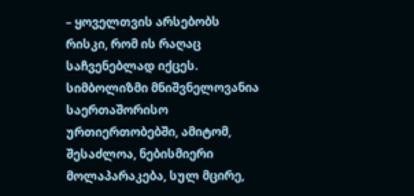– ყოველთვის არსებობს რისკი, რომ ის რაღაც საჩვენებლად იქცეს. სიმბოლიზმი მნიშვნელოვანია საერთაშორისო ურთიერთობებში, ამიტომ, შესაძლოა, ნებისმიერი მოლაპარაკება, სულ მცირე,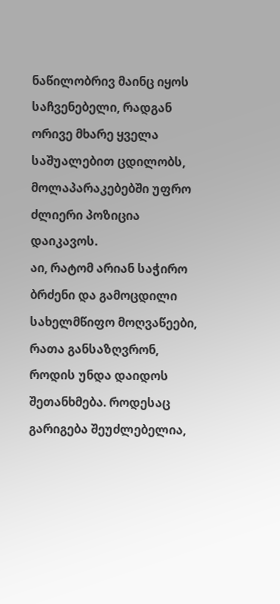ნაწილობრივ მაინც იყოს საჩვენებელი, რადგან ორივე მხარე ყველა საშუალებით ცდილობს, მოლაპარაკებებში უფრო ძლიერი პოზიცია დაიკავოს.
აი, რატომ არიან საჭირო ბრძენი და გამოცდილი სახელმწიფო მოღვაწეები, რათა განსაზღვრონ, როდის უნდა დაიდოს შეთანხმება. როდესაც გარიგება შეუძლებელია,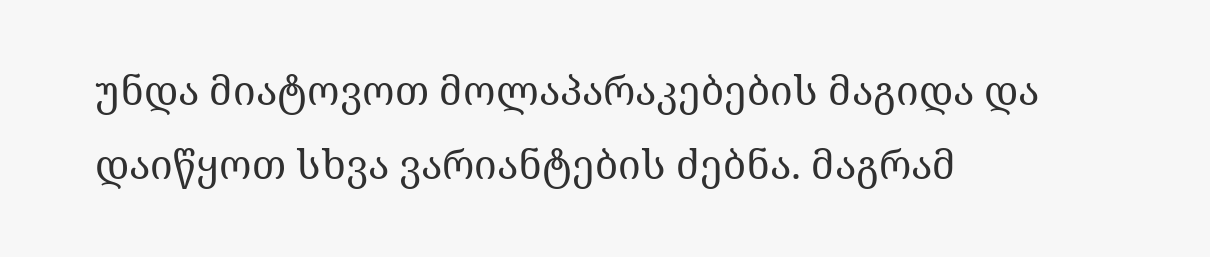უნდა მიატოვოთ მოლაპარაკებების მაგიდა და დაიწყოთ სხვა ვარიანტების ძებნა. მაგრამ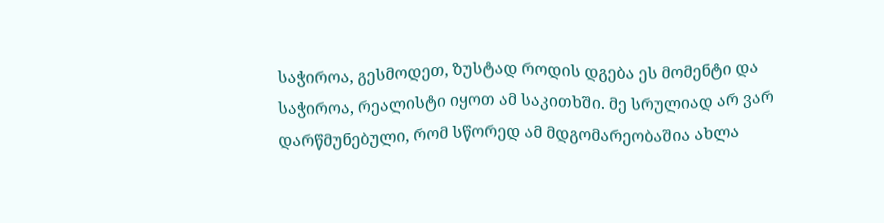საჭიროა, გესმოდეთ, ზუსტად როდის დგება ეს მომენტი და საჭიროა, რეალისტი იყოთ ამ საკითხში. მე სრულიად არ ვარ დარწმუნებული, რომ სწორედ ამ მდგომარეობაშია ახლა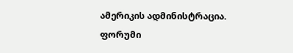ამერიკის ადმინისტრაცია.
ფორუმი